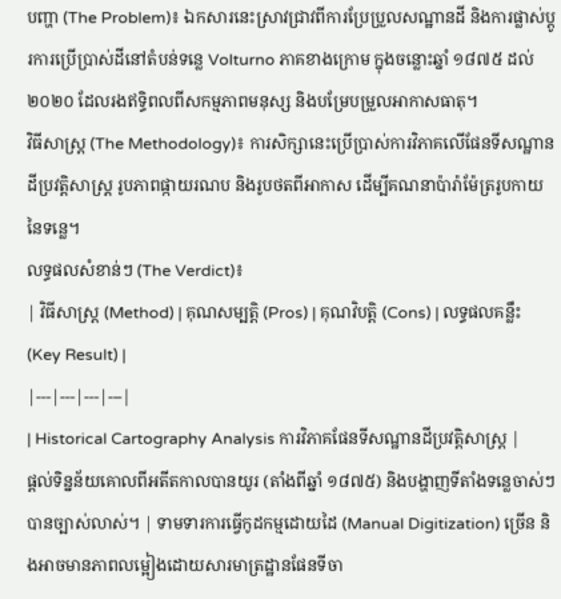បញ្ហា (The Problem)៖ ឯកសារនេះស្រាវជ្រាវពីការប្រែប្រួលសណ្ឋានដី និងការផ្លាស់ប្តូរការប្រើប្រាស់ដីនៅតំបន់ទន្លេ Volturno ភាគខាងក្រោម ក្នុងចន្លោះឆ្នាំ ១៨៧៥ ដល់ ២០២០ ដែលរងឥទ្ធិពលពីសកម្មភាពមនុស្ស និងបម្រែបម្រួលអាកាសធាតុ។
វិធីសាស្ត្រ (The Methodology)៖ ការសិក្សានេះប្រើប្រាស់ការវិភាគលើផែនទីសណ្ឋានដីប្រវត្តិសាស្ត្រ រូបភាពផ្កាយរណប និងរូបថតពីអាកាស ដើម្បីគណនាប៉ារ៉ាម៉ែត្ររូបកាយនៃទន្លេ។
លទ្ធផលសំខាន់ៗ (The Verdict)៖
| វិធីសាស្ត្រ (Method) | គុណសម្បត្តិ (Pros) | គុណវិបត្តិ (Cons) | លទ្ធផលគន្លឹះ (Key Result) |
|---|---|---|---|
| Historical Cartography Analysis ការវិភាគផែនទីសណ្ឋានដីប្រវត្តិសាស្ត្រ |
ផ្តល់ទិន្នន័យគោលពីអតីតកាលបានយូរ (តាំងពីឆ្នាំ ១៨៧៥) និងបង្ហាញទីតាំងទន្លេចាស់ៗបានច្បាស់លាស់។ | ទាមទារការធ្វើកូដកម្មដោយដៃ (Manual Digitization) ច្រើន និងអាចមានភាពលម្អៀងដោយសារមាត្រដ្ឋានផែនទីចា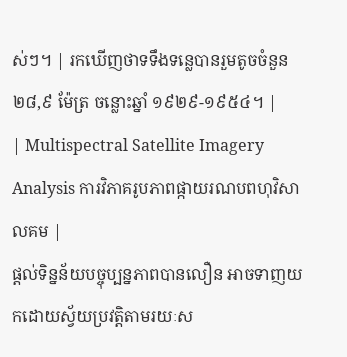ស់ៗ។ | រកឃើញថាទទឹងទន្លេបានរួមតូចចំនួន ២៨,៩ ម៉ែត្រ ចន្លោះឆ្នាំ ១៩២៩-១៩៥៤។ |
| Multispectral Satellite Imagery Analysis ការវិភាគរូបភាពផ្កាយរណបពហុវិសាលគម |
ផ្តល់ទិន្នន័យបច្ចុប្បន្នភាពបានលឿន អាចទាញយកដោយស្វ័យប្រវត្តិតាមរយៈស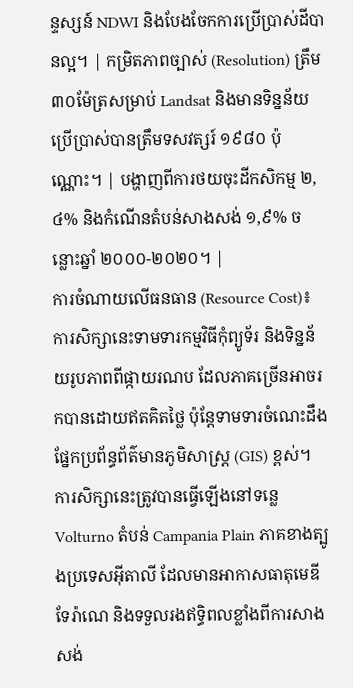ន្ទស្សន៍ NDWI និងបែងចែកការប្រើប្រាស់ដីបានល្អ។ | កម្រិតភាពច្បាស់ (Resolution) ត្រឹម ៣០ម៉ែត្រសម្រាប់ Landsat និងមានទិន្នន័យប្រើប្រាស់បានត្រឹមទសវត្សរ៍ ១៩៨០ ប៉ុណ្ណោះ។ | បង្ហាញពីការថយចុះដីកសិកម្ម ២,៤% និងកំណើនតំបន់សាងសង់ ១,៩% ចន្លោះឆ្នាំ ២០០០-២០២០។ |
ការចំណាយលើធនធាន (Resource Cost)៖ ការសិក្សានេះទាមទារកម្មវិធីកុំព្យូទ័រ និងទិន្នន័យរូបភាពពីផ្កាយរណប ដែលភាគច្រើនអាចរកបានដោយឥតគិតថ្លៃ ប៉ុន្តែទាមទារចំណេះដឹងផ្នែកប្រព័ន្ធព័ត៌មានភូមិសាស្ត្រ (GIS) ខ្ពស់។
ការសិក្សានេះត្រូវបានធ្វើឡើងនៅទន្លេ Volturno តំបន់ Campania Plain ភាគខាងត្បូងប្រទេសអ៊ីតាលី ដែលមានអាកាសធាតុមេឌីទែរ៉ាណេ និងទទួលរងឥទ្ធិពលខ្លាំងពីការសាងសង់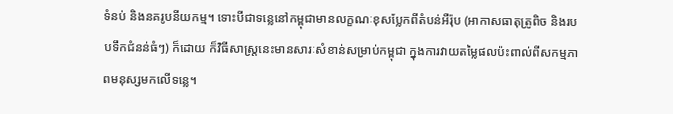ទំនប់ និងនគរូបនីយកម្ម។ ទោះបីជាទន្លេនៅកម្ពុជាមានលក្ខណៈខុសប្លែកពីតំបន់អឺរ៉ុប (អាកាសធាតុត្រូពិច និងរបបទឹកជំនន់ធំៗ) ក៏ដោយ ក៏វិធីសាស្ត្រនេះមានសារៈសំខាន់សម្រាប់កម្ពុជា ក្នុងការវាយតម្លៃផលប៉ះពាល់ពីសកម្មភាពមនុស្សមកលើទន្លេ។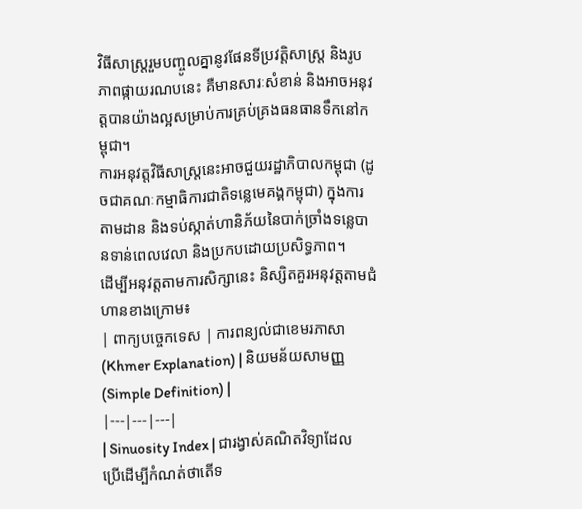វិធីសាស្ត្ររួមបញ្ចូលគ្នានូវផែនទីប្រវត្តិសាស្ត្រ និងរូបភាពផ្កាយរណបនេះ គឺមានសារៈសំខាន់ និងអាចអនុវត្តបានយ៉ាងល្អសម្រាប់ការគ្រប់គ្រងធនធានទឹកនៅកម្ពុជា។
ការអនុវត្តវិធីសាស្ត្រនេះអាចជួយរដ្ឋាភិបាលកម្ពុជា (ដូចជាគណៈកម្មាធិការជាតិទន្លេមេគង្គកម្ពុជា) ក្នុងការតាមដាន និងទប់ស្កាត់ហានិភ័យនៃបាក់ច្រាំងទន្លេបានទាន់ពេលវេលា និងប្រកបដោយប្រសិទ្ធភាព។
ដើម្បីអនុវត្តតាមការសិក្សានេះ និស្សិតគួរអនុវត្តតាមជំហានខាងក្រោម៖
| ពាក្យបច្ចេកទេស | ការពន្យល់ជាខេមរភាសា (Khmer Explanation) | និយមន័យសាមញ្ញ (Simple Definition) |
|---|---|---|
| Sinuosity Index | ជារង្វាស់គណិតវិទ្យាដែលប្រើដើម្បីកំណត់ថាតើទ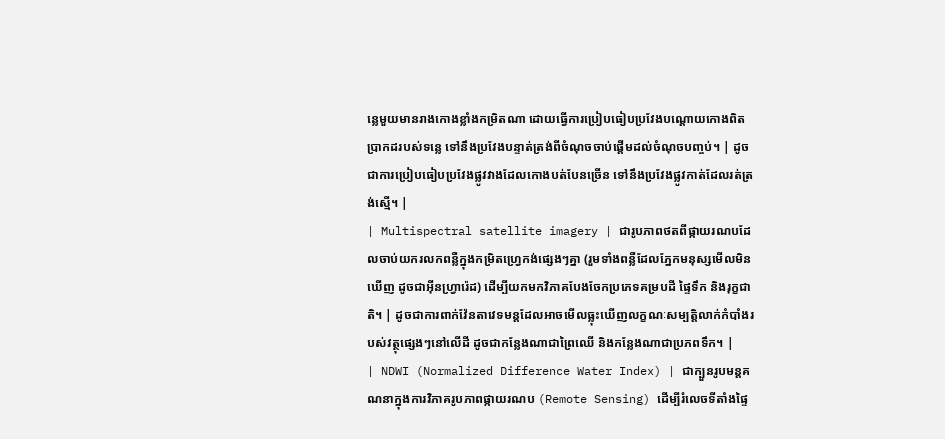ន្លេមួយមានរាងកោងខ្លាំងកម្រិតណា ដោយធ្វើការប្រៀបធៀបប្រវែងបណ្តោយកោងពិតប្រាកដរបស់ទន្លេ ទៅនឹងប្រវែងបន្ទាត់ត្រង់ពីចំណុចចាប់ផ្តើមដល់ចំណុចបញ្ចប់។ | ដូចជាការប្រៀបធៀបប្រវែងផ្លូវវាងដែលកោងបត់បែនច្រើន ទៅនឹងប្រវែងផ្លូវកាត់ដែលរត់ត្រង់ស្មើ។ |
| Multispectral satellite imagery | ជារូបភាពថតពីផ្កាយរណបដែលចាប់យករលកពន្លឺក្នុងកម្រិតហ្វ្រេកង់ផ្សេងៗគ្នា (រួមទាំងពន្លឺដែលភ្នែកមនុស្សមើលមិនឃើញ ដូចជាអ៊ីនហ្វ្រារ៉េដ) ដើម្បីយកមកវិភាគបែងចែកប្រភេទគម្របដី ផ្ទៃទឹក និងរុក្ខជាតិ។ | ដូចជាការពាក់វ៉ែនតាវេទមន្តដែលអាចមើលធ្លុះឃើញលក្ខណៈសម្បត្តិលាក់កំបាំងរបស់វត្ថុផ្សេងៗនៅលើដី ដូចជាកន្លែងណាជាព្រៃឈើ និងកន្លែងណាជាប្រភពទឹក។ |
| NDWI (Normalized Difference Water Index) | ជាក្បួនរូបមន្តគណនាក្នុងការវិភាគរូបភាពផ្កាយរណប (Remote Sensing) ដើម្បីរំលេចទីតាំងផ្ទៃ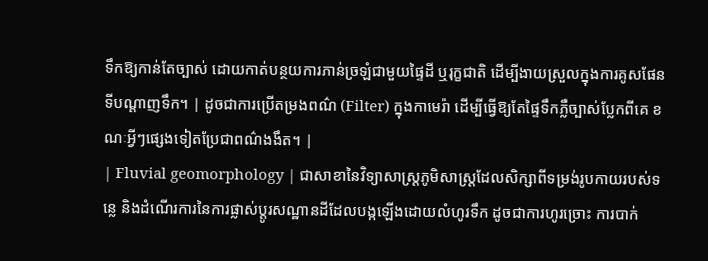ទឹកឱ្យកាន់តែច្បាស់ ដោយកាត់បន្ថយការភាន់ច្រឡំជាមួយផ្ទៃដី ឬរុក្ខជាតិ ដើម្បីងាយស្រួលក្នុងការគូសផែនទីបណ្តាញទឹក។ | ដូចជាការប្រើតម្រងពណ៌ (Filter) ក្នុងកាមេរ៉ា ដើម្បីធ្វើឱ្យតែផ្ទៃទឹកភ្លឺច្បាស់ប្លែកពីគេ ខណៈអ្វីៗផ្សេងទៀតប្រែជាពណ៌ងងឹត។ |
| Fluvial geomorphology | ជាសាខានៃវិទ្យាសាស្ត្រភូមិសាស្ត្រដែលសិក្សាពីទម្រង់រូបកាយរបស់ទន្លេ និងដំណើរការនៃការផ្លាស់ប្តូរសណ្ឋានដីដែលបង្កឡើងដោយលំហូរទឹក ដូចជាការហូរច្រោះ ការបាក់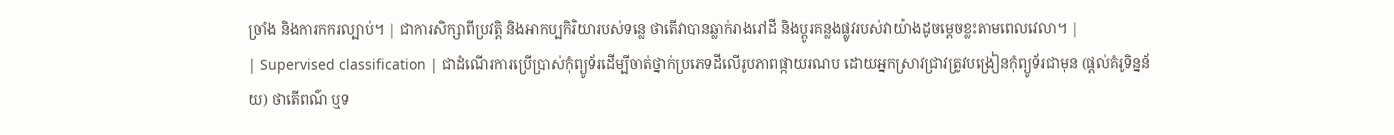ច្រាំង និងការកករល្បាប់។ | ជាការសិក្សាពីប្រវត្តិ និងអាកប្បកិរិយារបស់ទន្លេ ថាតើវាបានឆ្លាក់រាងរៅដី និងប្តូរគន្លងផ្លូវរបស់វាយ៉ាងដូចម្តេចខ្លះតាមពេលវេលា។ |
| Supervised classification | ជាដំណើរការប្រើប្រាស់កុំព្យូទ័រដើម្បីចាត់ថ្នាក់ប្រភេទដីលើរូបភាពផ្កាយរណប ដោយអ្នកស្រាវជ្រាវត្រូវបង្រៀនកុំព្យូទ័រជាមុន (ផ្តល់គំរូទិន្នន័យ) ថាតើពណ៌ ឬទ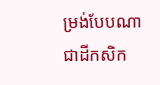ម្រង់បែបណាជាដីកសិក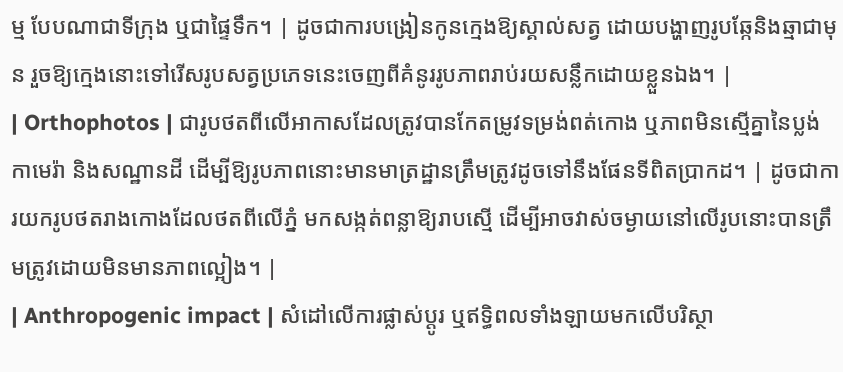ម្ម បែបណាជាទីក្រុង ឬជាផ្ទៃទឹក។ | ដូចជាការបង្រៀនកូនក្មេងឱ្យស្គាល់សត្វ ដោយបង្ហាញរូបឆ្កែនិងឆ្មាជាមុន រួចឱ្យក្មេងនោះទៅរើសរូបសត្វប្រភេទនេះចេញពីគំនូររូបភាពរាប់រយសន្លឹកដោយខ្លួនឯង។ |
| Orthophotos | ជារូបថតពីលើអាកាសដែលត្រូវបានកែតម្រូវទម្រង់ពត់កោង ឬភាពមិនស្មើគ្នានៃប្លង់កាមេរ៉ា និងសណ្ឋានដី ដើម្បីឱ្យរូបភាពនោះមានមាត្រដ្ឋានត្រឹមត្រូវដូចទៅនឹងផែនទីពិតប្រាកដ។ | ដូចជាការយករូបថតរាងកោងដែលថតពីលើភ្នំ មកសង្កត់ពន្លាឱ្យរាបស្មើ ដើម្បីអាចវាស់ចម្ងាយនៅលើរូបនោះបានត្រឹមត្រូវដោយមិនមានភាពល្អៀង។ |
| Anthropogenic impact | សំដៅលើការផ្លាស់ប្តូរ ឬឥទ្ធិពលទាំងឡាយមកលើបរិស្ថា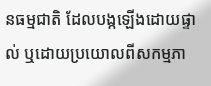នធម្មជាតិ ដែលបង្កឡើងដោយផ្ទាល់ ឬដោយប្រយោលពីសកម្មភា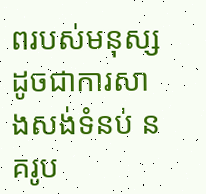ពរបស់មនុស្ស ដូចជាការសាងសង់ទំនប់ នគរូប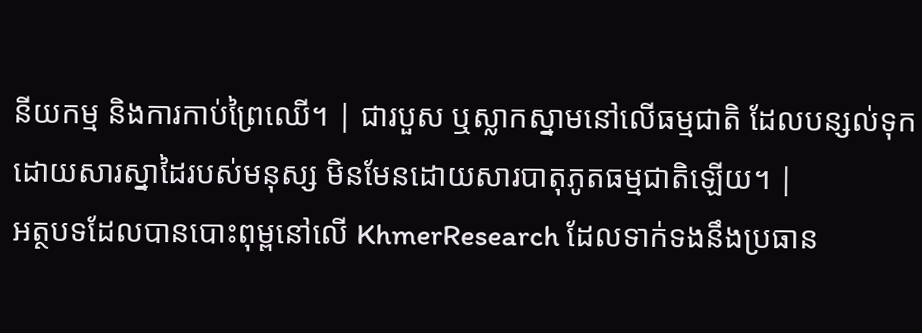នីយកម្ម និងការកាប់ព្រៃឈើ។ | ជារបួស ឬស្លាកស្នាមនៅលើធម្មជាតិ ដែលបន្សល់ទុកដោយសារស្នាដៃរបស់មនុស្ស មិនមែនដោយសារបាតុភូតធម្មជាតិឡើយ។ |
អត្ថបទដែលបានបោះពុម្ពនៅលើ KhmerResearch ដែលទាក់ទងនឹងប្រធាន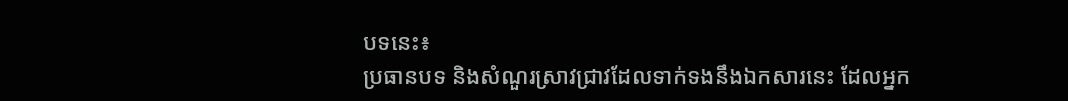បទនេះ៖
ប្រធានបទ និងសំណួរស្រាវជ្រាវដែលទាក់ទងនឹងឯកសារនេះ ដែលអ្នក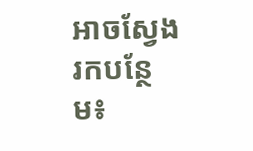អាចស្វែងរកបន្ថែម៖